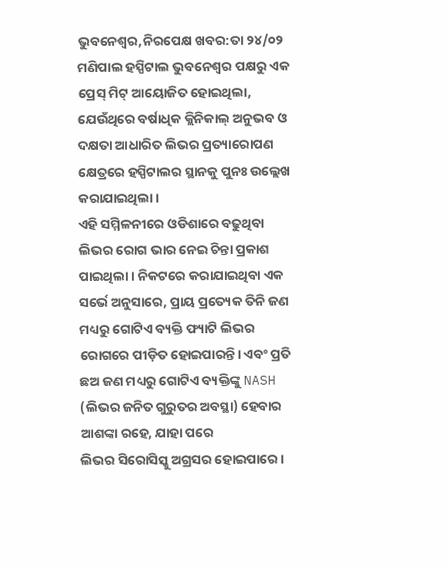ଭୁବନେଶ୍ୱର,ନିରପେକ୍ଷ ଖବର:ତା ୨୪/୦୨ ମଣିପାଲ ହସ୍ପିଟାଲ ଭୁବନେଶ୍ଵର ପକ୍ଷରୁ ଏକ ପ୍ରେସ୍ ମିଟ୍ ଆୟୋଜିତ ହୋଇଥିଲା, ଯେଉଁଥିରେ ବର୍ଷାଧିକ କ୍ଲିନିକାଲ୍ ଅନୁଭବ ଓ ଦକ୍ଷତା ଆଧାରିତ ଲିଭର ପ୍ରତ୍ୟାରୋପଣ କ୍ଷେତ୍ରରେ ହସ୍ପିଟାଲର ସ୍ଥାନକୁ ପୁନଃ ଉଲ୍ଲେଖ କରାଯାଇଥିଲା।
ଏହି ସମ୍ମିଳନୀରେ ଓଡିଶାରେ ବଢୁଥିବା ଲିଭର ରୋଗ ଭାର ନେଇ ଚିନ୍ତା ପ୍ରକାଶ ପାଇଥିଲା। ନିକଟରେ କରାଯାଇଥିବା ଏକ ସର୍ଭେ ଅନୁସାରେ, ପ୍ରାୟ ପ୍ରତ୍ୟେକ ତିନି ଜଣ ମଧ୍ୟରୁ ଗୋଟିଏ ବ୍ୟକ୍ତି ଫ୍ୟାଟି ଲିଭର ରୋଗରେ ପୀଡ଼ିତ ହୋଇପାରନ୍ତି। ଏବଂ ପ୍ରତି ଛଅ ଜଣ ମଧ୍ୟରୁ ଗୋଟିଏ ବ୍ୟକ୍ତିଙ୍କୁ NASH (ଲିଭର ଜନିତ ଗୁରୁତର ଅବସ୍ଥା) ହେବାର ଆଶଙ୍କା ରହେ, ଯାହା ପରେ
ଲିଭର ସିରୋସିସ୍କୁ ଅଗ୍ରସର ହୋଇପାରେ।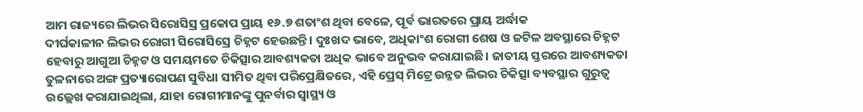ଆମ ରାଜ୍ୟରେ ଲିଭର ସିରୋସିସ୍ର ପ୍ରକୋପ ପ୍ରାୟ ୧୬.୭ ଶତାଂଶ ଥିବା ବେଳେ, ପୂର୍ବ ଭାରତରେ ପ୍ରାୟ ଅର୍ଦ୍ଧାକ
ଦୀର୍ଘକାଳୀନ ଲିଭର ରୋଗୀ ସିରୋସିସ୍ରେ ଚିହ୍ନଟ ହେଉଛନ୍ତି। ଦୁଃଖଦ ଭାବେ, ଅଧିକାଂଶ ରୋଗୀ ଶେଷ ଓ ଜଟିଳ ଅବସ୍ଥାରେ ଚିହ୍ନଟ ହେବାରୁ ଆଗୁଆ ଚିହ୍ନଟ ଓ ସମୟମତେ ଚିକିତ୍ସାର ଆବଶ୍ୟକତା ଅଧିକ ଭାବେ ଅନୁଭବ କରାଯାଇଛି। ଜାତୀୟ ସ୍ତରରେ ଆବଶ୍ୟକତା ତୁଳନାରେ ଅଙ୍ଗ ପ୍ରତ୍ୟାରୋପଣ ସୁବିଧା ସୀମିତ ଥିବା ପରିପ୍ରେକ୍ଷିତରେ, ଏହି ପ୍ରେସ୍ ମିଟ୍ରେ ଉନ୍ନତ ଲିଭର ଚିକିତ୍ସା ବ୍ୟବସ୍ଥାର ଗୁରୁତ୍ଵ ଉଲ୍ଲେଖ କରାଯାଇଥିଲା, ଯାହା ରୋଗୀମାନଙ୍କୁ ପୁନର୍ବାର ସ୍ବାସ୍ଥ୍ୟ ଓ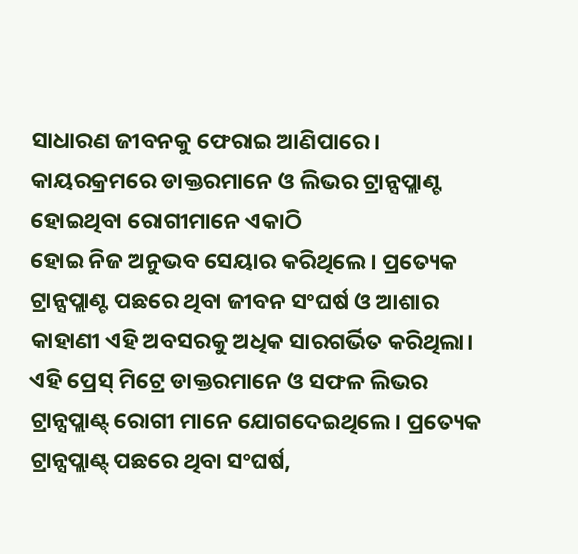ସାଧାରଣ ଜୀବନକୁ ଫେରାଇ ଆଣିପାରେ। କାୟରକ୍ରମରେ ଡାକ୍ତରମାନେ ଓ ଲିଭର ଟ୍ରାନ୍ସପ୍ଲାଣ୍ଟ ହୋଇଥିବା ରୋଗୀମାନେ ଏକାଠି
ହୋଇ ନିଜ ଅନୁଭବ ସେୟାର କରିଥିଲେ। ପ୍ରତ୍ୟେକ ଟ୍ରାନ୍ସପ୍ଲାଣ୍ଟ ପଛରେ ଥିବା ଜୀବନ ସଂଘର୍ଷ ଓ ଆଶାର କାହାଣୀ ଏହି ଅବସରକୁ ଅଧିକ ସାରଗର୍ଭିତ କରିଥିଲା।
ଏହି ପ୍ରେସ୍ ମିଟ୍ରେ ଡାକ୍ତରମାନେ ଓ ସଫଳ ଲିଭର ଟ୍ରାନ୍ସପ୍ଲାଣ୍ଟ୍ ରୋଗୀ ମାନେ ଯୋଗଦେଇଥିଲେ। ପ୍ରତ୍ୟେକ ଟ୍ରାନ୍ସପ୍ଲାଣ୍ଟ୍ ପଛରେ ଥିବା ସଂଘର୍ଷ,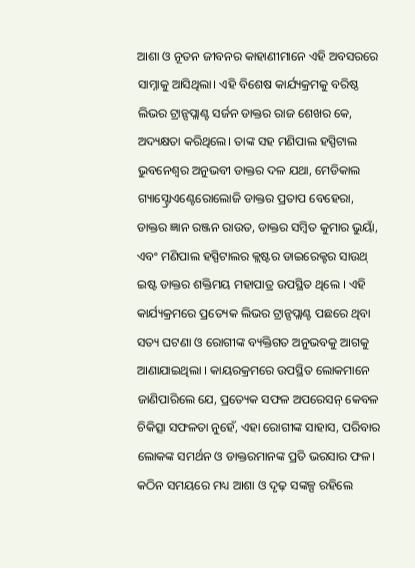ଆଶା ଓ ନୂତନ ଜୀବନର କାହାଣୀମାନେ ଏହି ଅବସରରେ ସାମ୍ନାକୁ ଆସିଥିଲା। ଏହି ବିଶେଷ କାର୍ଯ୍ୟକ୍ରମକୁ ବରିଷ୍ଠ ଲିଭର ଟ୍ରାନ୍ସପ୍ଲାଣ୍ଟ ସର୍ଜନ ଡାକ୍ତର ରାଜ ଶେଖର କେ, ଅଦ୍ୟକ୍ଷତା କରିଥିଲେ। ତାଙ୍କ ସହ ମଣିପାଲ ହସ୍ପିଟାଲ ଭୁବନେଶ୍ବର ଅନୁଭବୀ ଡାକ୍ତର ଦଳ ଯଥା, ମେଡିକାଲ ଗ୍ୟାସ୍ଟ୍ରୋଏଣ୍ଟେରୋଲୋଜି ଡାକ୍ତର ପ୍ରତାପ ବେହେରା,
ଡାକ୍ତର ଜ୍ଞାନ ରଞ୍ଜନ ରାଉତ, ଡାକ୍ତର ସମ୍ବିତ କୁମାର ଭୁୟାଁ, ଏବଂ ମଣିପାଲ ହସ୍ପିଟାଲର କ୍ଲଷ୍ଟର ଡାଇରେକ୍ଟର ସାଉଥ୍ ଇଷ୍ଟ ଡାକ୍ତର ଶକ୍ତିମୟ ମହାପାତ୍ର ଉପସ୍ଥିତ ଥିଲେ । ଏହି କାର୍ଯ୍ୟକ୍ରମରେ ପ୍ରତ୍ୟେକ ଲିଭର ଟ୍ରାନ୍ସପ୍ଲାଣ୍ଟ ପଛରେ ଥିବା ସତ୍ୟ ଘଟଣା ଓ ରୋଗୀଙ୍କ ବ୍ୟକ୍ତିଗତ ଅନୁଭବକୁ ଆଗକୁ ଆଣାଯାଇଥିଲା । କାୟରକ୍ରମରେ ଉପସ୍ଥିତ ଲୋକମାନେ ଜାଣିପାରିଲେ ଯେ, ପ୍ରତ୍ୟେକ ସଫଳ ଅପରେସନ୍ କେବଳ ଚିକିତ୍ସା ସଫଳତା ନୁହେଁ, ଏହା ରୋଗୀଙ୍କ ସାହାସ, ପରିବାର ଲୋକଙ୍କ ସମର୍ଥନ ଓ ଡାକ୍ତରମାନଙ୍କ ପ୍ରତି ଭରସାର ଫଳ। କଠିନ ସମୟରେ ମଧ୍ୟ ଆଶା ଓ ଦୃଢ଼ ସଙ୍କଳ୍ପ ରହିଲେ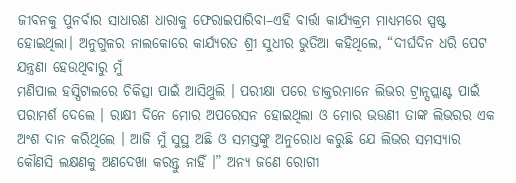ଜୀବନକୁ ପୁନର୍ବାର ସାଧାରଣ ଧାରାକୁ ଫେରାଇପାରିବା–ଏହି ବାର୍ତ୍ତା କାର୍ଯ୍ୟକ୍ରମ ମାଧ୍ୟମରେ ସ୍ପଷ୍ଟ ହୋଇଥିଲା। ଅନୁଗୁଳର ନାଲକୋରେ କାର୍ଯ୍ୟରତ ଶ୍ରୀ ସୁଧୀର ଭୁତିଆ କହିଥିଲେ, “ଦୀର୍ଘଦିନ ଧରି ପେଟ ଯନ୍ତ୍ରଣା ହେଉଥିବାରୁ ମୁଁ
ମଣିପାଲ ହସ୍ପିଟାଲରେ ଚିକିତ୍ସା ପାଇଁ ଆସିଥୁଲି । ପରୀକ୍ଷା ପରେ ଡାକ୍ତରମାନେ ଲିଭର ଟ୍ରାନ୍ସପ୍ଲାଣ୍ଟ ପାଇଁ ପରାମର୍ଶ ଦେଲେ । ରାକ୍ଷୀ ଦିନେ ମୋର ଅପରେସନ ହୋଇଥିଲା ଓ ମୋର ଭଉଣୀ ତାଙ୍କ ଲିଭରର ଏକ ଅଂଶ ଦାନ କରିଥିଲେ । ଆଜି ମୁଁ ସୁସ୍ଥ ଅଛି ଓ ସମସ୍ତଙ୍କୁ ଅନୁରୋଧ କରୁଛି ଯେ ଲିଭର ସମସ୍ୟାର କୌଣସି ଲକ୍ଷଣକୁ ଅଣଦେଖା କରନ୍ତୁ ନାହିଁ ।” ଅନ୍ୟ ଜଣେ ରୋଗୀ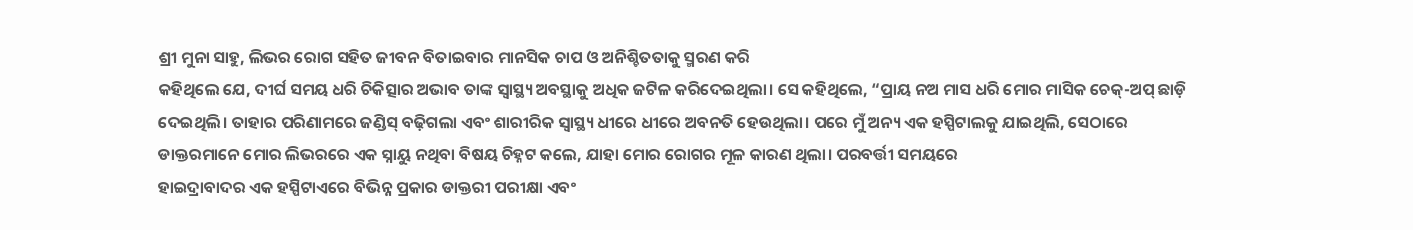ଶ୍ରୀ ମୁନା ସାହୁ, ଲିଭର ରୋଗ ସହିତ ଜୀବନ ବିତାଇବାର ମାନସିକ ଚାପ ଓ ଅନିଶ୍ଚିତତାକୁ ସ୍ମରଣ କରି
କହିଥିଲେ ଯେ, ଦୀର୍ଘ ସମୟ ଧରି ଚିକିତ୍ସାର ଅଭାବ ତାଙ୍କ ସ୍ବାସ୍ଥ୍ୟ ଅବସ୍ଥାକୁ ଅଧିକ ଜଟିଳ କରିଦେଇଥିଲା। ସେ କହିଥିଲେ, “ପ୍ରାୟ ନଅ ମାସ ଧରି ମୋର ମାସିକ ଚେକ୍-ଅପ୍ ଛାଡ଼ି ଦେଇଥିଲି। ତାହାର ପରିଣାମରେ ଜଣ୍ଡିସ୍ ବଢ଼ିଗଲା ଏବଂ ଶାରୀରିକ ସ୍ଵାସ୍ଥ୍ୟ ଧୀରେ ଧୀରେ ଅବନତି ହେଉଥିଲା। ପରେ ମୁଁ ଅନ୍ୟ ଏକ ହସ୍ପିଟାଲକୁ ଯାଇଥିଲି, ସେଠାରେ ଡାକ୍ତରମାନେ ମୋର ଲିଭରରେ ଏକ ସ୍ନାୟୁ ନଥିବା ବିଷୟ ଚିହ୍ନଟ କଲେ, ଯାହା ମୋର ରୋଗର ମୂଳ କାରଣ ଥିଲା। ପରବର୍ତ୍ତୀ ସମୟରେ
ହାଇଦ୍ରାବାଦର ଏକ ହସ୍ପିଟାଏରେ ବିଭିନ୍ନ ପ୍ରକାର ଡାକ୍ତରୀ ପରୀକ୍ଷା ଏବଂ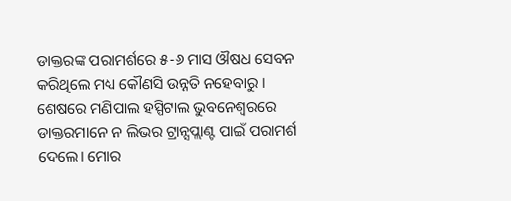ଡାକ୍ତରଙ୍କ ପରାମର୍ଶରେ ୫-୬ ମାସ ଔଷଧ ସେବନ କରିଥିଲେ ମଧ୍ୟ କୌଣସି ଉନ୍ନତି ନହେବାରୁ । ଶେଷରେ ମଣିପାଲ ହସ୍ପିଟାଲ ଭୁବନେଶ୍ବରରେ ଡାକ୍ତରମାନେ ନ ଲିଭର ଟ୍ରାନ୍ସପ୍ଲାଣ୍ଟ ପାଇଁ ପରାମର୍ଶ ଦେଲେ। ମୋର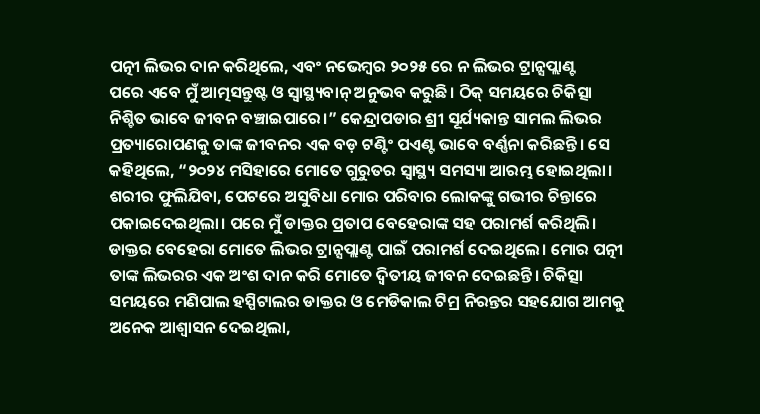ପତ୍ନୀ ଲିଭର ଦାନ କରିଥିଲେ, ଏବଂ ନଭେମ୍ବର ୨୦୨୫ ରେ ନ ଲିଭର ଟ୍ରାନ୍ସପ୍ଲାଣ୍ଟ
ପରେ ଏବେ ମୁଁ ଆତ୍ମସନ୍ତୁଷ୍ଟ ଓ ସ୍ବାସ୍ଥ୍ୟବାନ୍ ଅନୁଭବ କରୁଛି। ଠିକ୍ ସମୟରେ ଚିକିତ୍ସା ନିଶ୍ଚିତ ଭାବେ ଜୀବନ ବଞ୍ଚାଇପାରେ।” କେନ୍ଦ୍ରାପଡାର ଶ୍ରୀ ସୂର୍ଯ୍ୟକାନ୍ତ ସାମଲ ଲିଭର ପ୍ରତ୍ୟାରୋପଣକୁ ତାଙ୍କ ଜୀବନର ଏକ ବଡ଼ ଟଣ୍ଟିଂ ପଏଣ୍ଟ ଭାବେ ବର୍ଣ୍ଣନା କରିଛନ୍ତି। ସେ କହିଥିଲେ, “୨୦୨୪ ମସିହାରେ ମୋତେ ଗୁରୁତର ସ୍ୱାସ୍ଥ୍ୟ ସମସ୍ୟା ଆରମ୍ଭ ହୋଇଥିଲା। ଶରୀର ଫୁଲିଯିବା, ପେଟରେ ଅସୁବିଧା ମୋର ପରିବାର ଲୋକଙ୍କୁ ଗଭୀର ଚିନ୍ତାରେ ପକାଇଦେଇଥିଲା। ପରେ ମୁଁ ଡାକ୍ତର ପ୍ରତାପ ବେହେରାଙ୍କ ସହ ପରାମର୍ଶ କରିଥିଲି। ଡାକ୍ତର ବେହେରା ମୋତେ ଲିଭର ଟ୍ରାନ୍ସପ୍ଲାଣ୍ଟ ପାଇଁ ପରାମର୍ଶ ଦେଇଥିଲେ। ମୋର ପତ୍ନୀ ତାଙ୍କ ଲିଭରର ଏକ ଅଂଶ ଦାନ କରି ମୋତେ ଦ୍ଵିତୀୟ ଜୀବନ ଦେଇଛନ୍ତି। ଚିକିତ୍ସା ସମୟରେ ମଣିପାଲ ହସ୍ପିଟାଲର ଡାକ୍ତର ଓ ମେଡିକାଲ ଟିମ୍ର ନିରନ୍ତର ସହଯୋଗ ଆମକୁ ଅନେକ ଆଶ୍ଵାସନ ଦେଇଥିଲା,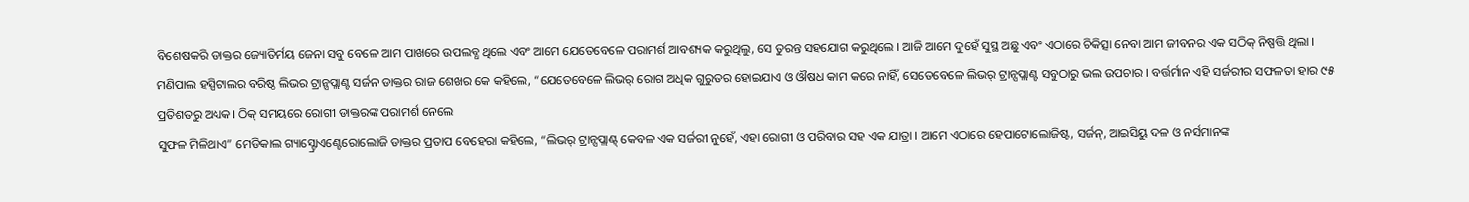ବିଶେଷକରି ଡାକ୍ତର ଜ୍ୟୋତିର୍ମୟ ଜେନା ସବୁ ବେଳେ ଆମ ପାଖରେ ଉପଲବ୍ଧ ଥିଲେ ଏବଂ ଆମେ ଯେତେବେଳେ ପରାମର୍ଶ ଆବଶ୍ୟକ କରୁଥିଲୁ, ସେ ତୁରନ୍ତ ସହଯୋଗ କରୁଥିଲେ । ଆଜି ଆମେ ଦୁହେଁ ସୁସ୍ଥ ଅଛୁ ଏବଂ ଏଠାରେ ଚିକିତ୍ସା ନେବା ଆମ ଜୀବନର ଏକ ସଠିକ୍ ନିଷ୍ପତ୍ତି ଥିଲା । ମଣିପାଲ ହସ୍ପିଟାଲର ବରିଷ୍ଠ ଲିଭର ଟ୍ରାନ୍ସପ୍ଲାଣ୍ଟ ସର୍ଜନ ଡାକ୍ତର ରାଜ ଶେଖର କେ କହିଲେ, “ଯେତେବେଳେ ଲିଭର୍ ରୋଗ ଅଧିକ ଗୁରୁତର ହୋଇଯାଏ ଓ ଔଷଧ କାମ କରେ ନାହିଁ, ସେତେବେଳେ ଲିଭର୍ ଟ୍ରାନ୍ସପ୍ଲାଣ୍ଟ ସବୁଠାରୁ ଭଲ ଉପଚାର । ବର୍ତ୍ତର୍ମାନ ଏହି ସର୍ଜରୀର ସଫଳତା ହାର ୯୫ ପ୍ରତିଶତରୁ ଅଧ୍ୟକ। ଠିକ୍ ସମୟରେ ରୋଗୀ ଡାକ୍ତରଙ୍କ ପରାମର୍ଶ ନେଲେ
ସୁଫଳ ମିଳିଥାଏ” ମେଡିକାଲ ଗ୍ୟାସ୍ଟ୍ରୋଏଣ୍ଟେରୋଲୋଜି ଡାକ୍ତର ପ୍ରତାପ ବେହେରା କହିଲେ, “ଲିଭର୍ ଟ୍ରାନ୍ସପ୍ଲାଣ୍ଟ୍ କେବଳ ଏକ ସର୍ଜରୀ ନୁହେଁ, ଏହା ରୋଗୀ ଓ ପରିବାର ସହ ଏକ ଯାତ୍ରା । ଆମେ ଏଠାରେ ହେପାଟୋଲୋଜିଷ୍ଟ, ସର୍ଜନ୍, ଆଇସିୟୁ ଦଳ ଓ ନର୍ସମାନଙ୍କ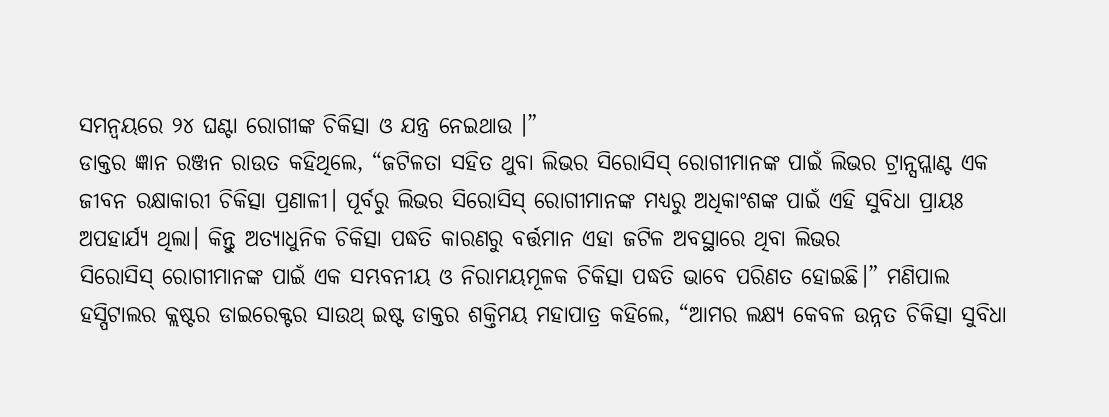ସମନ୍ଵୟରେ ୨୪ ଘଣ୍ଟା ରୋଗୀଙ୍କ ଚିକିତ୍ସା ଓ ଯନ୍ତ୍ର ନେଇଥାଉ ।”
ଡାକ୍ତର ଜ୍ଞାନ ରଞ୍ଜନ ରାଉତ କହିଥିଲେ, “ଜଟିଳତା ସହିତ ଥୁବା ଲିଭର ସିରୋସିସ୍ ରୋଗୀମାନଙ୍କ ପାଇଁ ଲିଭର ଟ୍ରାନ୍ସପ୍ଲାଣ୍ଟ ଏକ ଜୀବନ ରକ୍ଷାକାରୀ ଚିକିତ୍ସା ପ୍ରଣାଳୀ। ପୂର୍ବରୁ ଲିଭର ସିରୋସିସ୍ ରୋଗୀମାନଙ୍କ ମଧ୍ୟରୁ ଅଧିକାଂଶଙ୍କ ପାଇଁ ଏହି ସୁବିଧା ପ୍ରାୟଃ ଅପହାର୍ଯ୍ୟ ଥିଲା। କିନ୍ତୁ ଅତ୍ୟାଧୁନିକ ଚିକିତ୍ସା ପଦ୍ଧତି କାରଣରୁ ବର୍ତ୍ତମାନ ଏହା ଜଟିଳ ଅବସ୍ଥାରେ ଥିବା ଲିଭର
ସିରୋସିସ୍ ରୋଗୀମାନଙ୍କ ପାଇଁ ଏକ ସମ୍ଭବନୀୟ ଓ ନିରାମୟମୂଳକ ଚିକିତ୍ସା ପଦ୍ଧତି ଭାବେ ପରିଣତ ହୋଇଛି।” ମଣିପାଲ ହସ୍ପିଟାଲର କ୍ଲଷ୍ଟର ଡାଇରେକ୍ଟର ସାଉଥ୍ ଇଷ୍ଟ ଡାକ୍ତର ଶକ୍ତିମୟ ମହାପାତ୍ର କହିଲେ, “ଆମର ଲକ୍ଷ୍ୟ କେବଳ ଉନ୍ନତ ଚିକିତ୍ସା ସୁବିଧା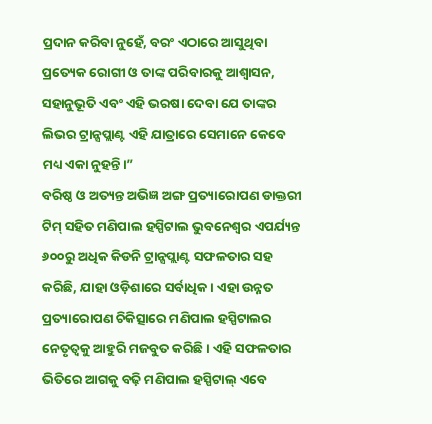ପ୍ରଦାନ କରିବା ନୁହେଁ, ବରଂ ଏଠାରେ ଆସୁଥିବା ପ୍ରତ୍ୟେକ ରୋଗୀ ଓ ତାଙ୍କ ପରିବାରକୁ ଆଶ୍ବାସନ, ସହାନୁଭୂତି ଏବଂ ଏହି ଭରଷା ଦେବା ଯେ ତାଙ୍କର ଲିଭର ଟ୍ରାନ୍ସପ୍ଲାଣ୍ଟ ଏହି ଯାତ୍ରାରେ ସେମାନେ କେବେ ମଧ୍ୟ ଏକା ନୁହନ୍ତି।”
ବରିଷ୍ଠ ଓ ଅତ୍ୟନ୍ତ ଅଭିଜ୍ଞ ଅଙ୍ଗ ପ୍ରତ୍ୟାରୋପଣ ଡାକ୍ତରୀ ଟିମ୍ ସହିତ ମଣିପାଲ ହସ୍ପିଟାଲ ଭୁବନେଶ୍ବର ଏପର୍ଯ୍ୟନ୍ତ ୬୦୦ରୁ ଅଧିକ କିଡନି ଟ୍ରାନ୍ସପ୍ଲାଣ୍ଟ ସଫଳତାର ସହ କରିଛି, ଯାହା ଓଡ଼ିଶାରେ ସର୍ବାଧିକ। ଏହା ଉନ୍ନତ ପ୍ରତ୍ୟାରୋପଣ ଚିକିତ୍ସାରେ ମଣିପାଲ ହସ୍ପିଟାଲର ନେତୃତ୍ୱକୁ ଆହୁରି ମଜବୁତ କରିଛି। ଏହି ସଫଳତାର ଭିତିରେ ଆଗକୁ ବଢ଼ି ମଣିପାଲ ହସ୍ପିଟାଲ୍ ଏବେ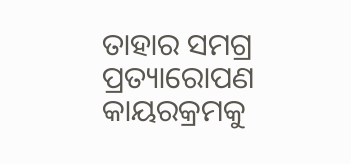ତାହାର ସମଗ୍ର ପ୍ରତ୍ୟାରୋପଣ କାୟରକ୍ରମକୁ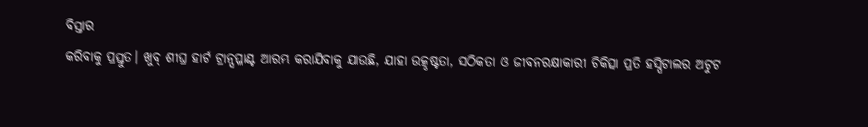ବିସ୍ତାର
କରିବାକୁ ପ୍ରସ୍ତୁତ। ଖୁବ୍ ଶୀଘ୍ର ହାର୍ଟ ଟ୍ରାନ୍ସପ୍ଳାଣ୍ଟ ଆରମ୍ଭ କରାଯିବାକୁ ଯାଉଛି, ଯାହା ଉତ୍କୃଷ୍ଟତା, ସଠିକତା ଓ ଜୀବନରକ୍ଷାକାରୀ ଚିକିତ୍ସା ପ୍ରତି ହସ୍ପିଟାଲର ଅଟୁଟ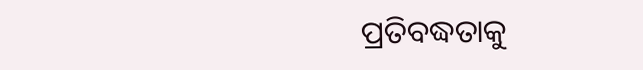ପ୍ରତିବଦ୍ଧତାକୁ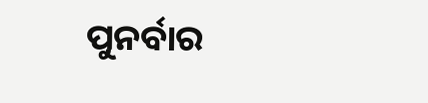ପୁନର୍ବାର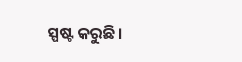ସ୍ପଷ୍ଟ କରୁଛି।